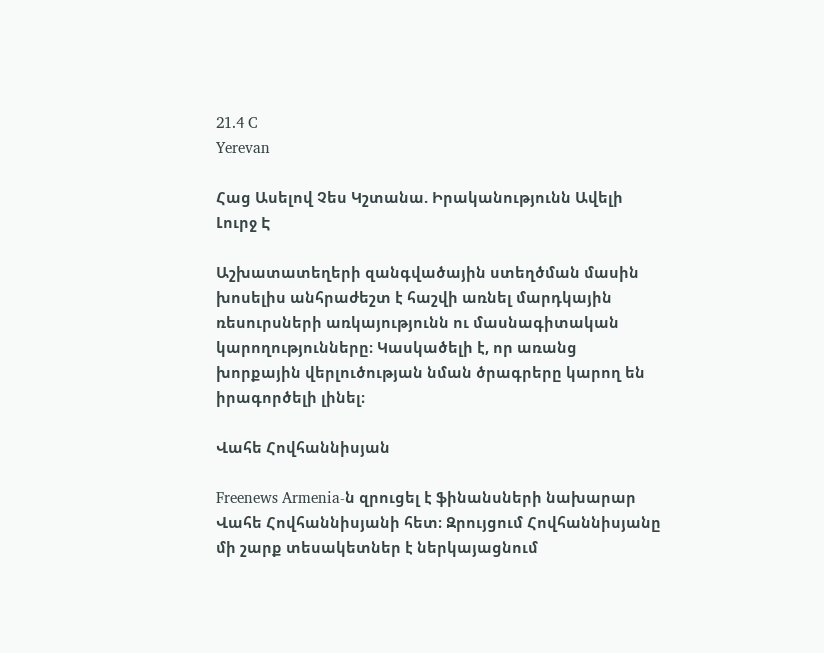21.4 C
Yerevan

Հաց Ասելով Չես Կշտանա. Իրականությունն Ավելի Լուրջ Է

Աշխատատեղերի զանգվածային ստեղծման մասին խոսելիս անհրաժեշտ է հաշվի առնել մարդկային ռեսուրսների առկայությունն ու մասնագիտական կարողությունները։ Կասկածելի է, որ առանց խորքային վերլուծության նման ծրագրերը կարող են իրագործելի լինել։

Վահե Հովհաննիսյան

Freenews Armenia‑ն զրուցել է ֆինանսների նախարար Վահե Հովհաննիսյանի հետ։ Զրույցում Հովհաննիսյանը մի շարք տեսակետներ է ներկայացնում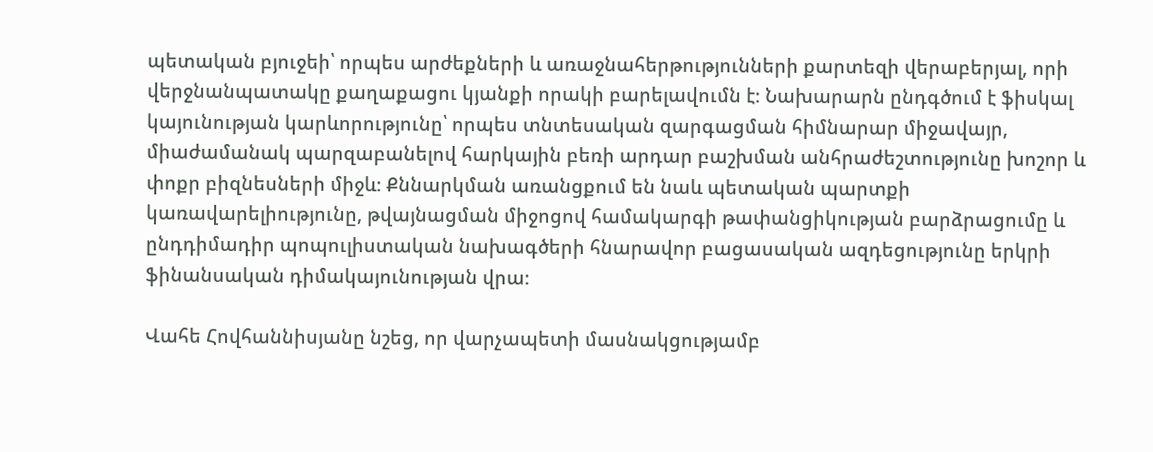պետական բյուջեի՝ որպես արժեքների և առաջնահերթությունների քարտեզի վերաբերյալ, որի վերջնանպատակը քաղաքացու կյանքի որակի բարելավումն է։ Նախարարն ընդգծում է ֆիսկալ կայունության կարևորությունը՝ որպես տնտեսական զարգացման հիմնարար միջավայր, միաժամանակ պարզաբանելով հարկային բեռի արդար բաշխման անհրաժեշտությունը խոշոր և փոքր բիզնեսների միջև։ Քննարկման առանցքում են նաև պետական պարտքի կառավարելիությունը, թվայնացման միջոցով համակարգի թափանցիկության բարձրացումը և ընդդիմադիր պոպուլիստական նախագծերի հնարավոր բացասական ազդեցությունը երկրի ֆինանսական դիմակայունության վրա։

Վահե Հովհաննիսյանը նշեց, որ վարչապետի մասնակցությամբ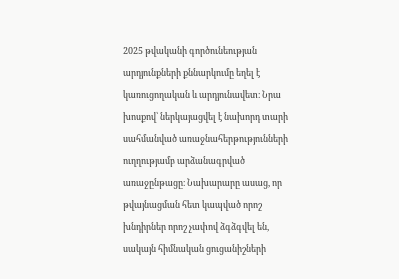2025 թվականի գործունեության արդյունքների քննարկումը եղել է կառուցողական և արդյունավետ։ Նրա խոսքով՝ ներկայացվել է նախորդ տարի սահմանված առաջնահերթությունների ուղղությամբ արձանագրված առաջընթացը։ Նախարարը ասաց, որ թվայնացման հետ կապված որոշ խնդիրներ որոշ չափով ձգձգվել են, սակայն հիմնական ցուցանիշների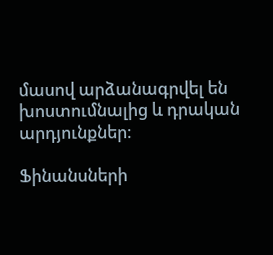մասով արձանագրվել են խոստումնալից և դրական արդյունքներ։

Ֆինանսների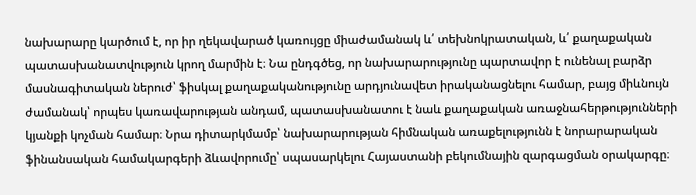նախարարը կարծում է, որ իր ղեկավարած կառույցը միաժամանակ և՛ տեխնոկրատական, և՛ քաղաքական պատասխանատվություն կրող մարմին է։ Նա ընդգծեց, որ նախարարությունը պարտավոր է ունենալ բարձր մասնագիտական ներուժ՝ ֆիսկալ քաղաքականությունը արդյունավետ իրականացնելու համար, բայց միևնույն ժամանակ՝ որպես կառավարության անդամ, պատասխանատու է նաև քաղաքական առաջնահերթությունների կյանքի կոչման համար։ Նրա դիտարկմամբ՝ նախարարության հիմնական առաքելությունն է նորարարական ֆինանսական համակարգերի ձևավորումը՝ սպասարկելու Հայաստանի բեկումնային զարգացման օրակարգը։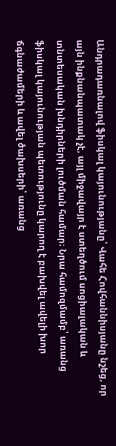Անդրադառնալով ֆիսկալ կայունությանը՝ Վահե Հովհաննիսյանը նշեց, որ այն ինքնանպատակ չէ, այլ միջավայր է ստեղծում սոցիալական և տնտեսական խնդիրների լուծման համար։ Նրա համոզմամբ՝ առանց ֆիսկալ կայունության պետությունը կարող է բախվել ավելի խոր ճգնաժամերի և ավել ծախսերի՝ առանց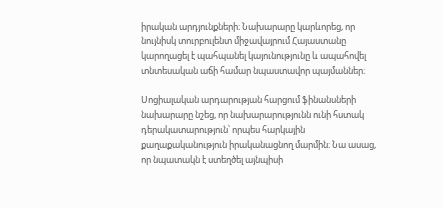իրական արդյունքների։ Նախարարը կարևորեց, որ նույնիսկ տուրբուլենտ միջավայրում Հայաստանը կարողացել է պահպանել կայունությունը և ապահովել տնտեսական աճի համար նպաստավոր պայմաններ։

Սոցիալական արդարության հարցում ֆինանսների նախարարը նշեց, որ նախարարությունն ունի հստակ դերակատարություն՝ որպես հարկային քաղաքականություն իրականացնող մարմին։ Նա ասաց, որ նպատակն է ստեղծել այնպիսի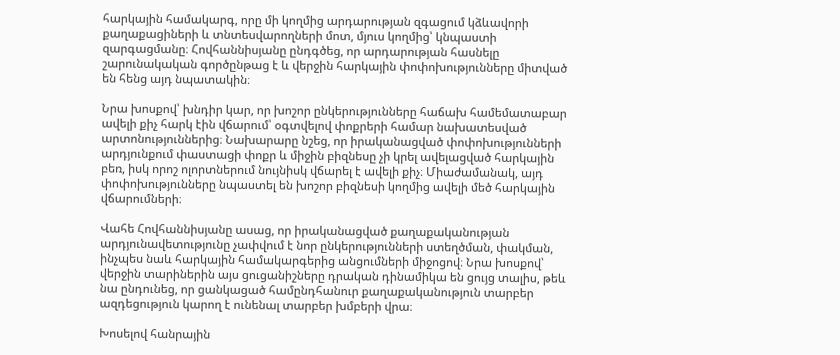հարկային համակարգ, որը մի կողմից արդարության զգացում կձևավորի քաղաքացիների և տնտեսվարողների մոտ, մյուս կողմից՝ կնպաստի զարգացմանը։ Հովհաննիսյանը ընդգծեց, որ արդարության հասնելը շարունակական գործընթաց է և վերջին հարկային փոփոխությունները միտված են հենց այդ նպատակին։

Նրա խոսքով՝ խնդիր կար, որ խոշոր ընկերությունները հաճախ համեմատաբար ավելի քիչ հարկ էին վճարում՝ օգտվելով փոքրերի համար նախատեսված արտոնություններից։ Նախարարը նշեց, որ իրականացված փոփոխությունների արդյունքում փաստացի փոքր և միջին բիզնեսը չի կրել ավելացված հարկային բեռ, իսկ որոշ ոլորտներում նույնիսկ վճարել է ավելի քիչ։ Միաժամանակ, այդ փոփոխությունները նպաստել են խոշոր բիզնեսի կողմից ավելի մեծ հարկային վճարումների։

Վահե Հովհաննիսյանը ասաց, որ իրականացված քաղաքականության արդյունավետությունը չափվում է նոր ընկերությունների ստեղծման, փակման, ինչպես նաև հարկային համակարգերից անցումների միջոցով։ Նրա խոսքով՝ վերջին տարիներին այս ցուցանիշները դրական դինամիկա են ցույց տալիս, թեև նա ընդունեց, որ ցանկացած համընդհանուր քաղաքականություն տարբեր ազդեցություն կարող է ունենալ տարբեր խմբերի վրա։

Խոսելով հանրային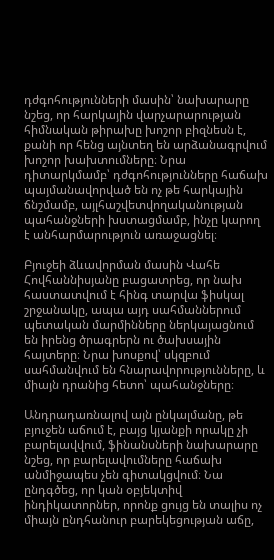դժգոհությունների մասին՝ նախարարը նշեց, որ հարկային վարչարարության հիմնական թիրախը խոշոր բիզնեսն է, քանի որ հենց այնտեղ են արձանագրվում խոշոր խախտումները։ Նրա դիտարկմամբ՝ դժգոհությունները հաճախ պայմանավորված են ոչ թե հարկային ճնշմամբ, այլհաշվետվողականության պահանջների խստացմամբ, ինչը կարող է անհարմարություն առաջացնել։

Բյուջեի ձևավորման մասին Վահե Հովհաննիսյանը բացատրեց, որ նախ հաստատվում է հինգ տարվա ֆիսկալ շրջանակը, ապա այդ սահմաններում պետական մարմինները ներկայացնում են իրենց ծրագրերն ու ծախսային հայտերը։ Նրա խոսքով՝ սկզբում սահմանվում են հնարավորությունները, և միայն դրանից հետո՝ պահանջները։

Անդրադառնալով այն ընկալմանը, թե բյուջեն աճում է, բայց կյանքի որակը չի բարելավվում, ֆինանսների նախարարը նշեց, որ բարելավումները հաճախ անմիջապես չեն գիտակցվում։ Նա ընդգծեց, որ կան օբյեկտիվ ինդիկատորներ, որոնք ցույց են տալիս ոչ միայն ընդհանուր բարեկեցության աճը,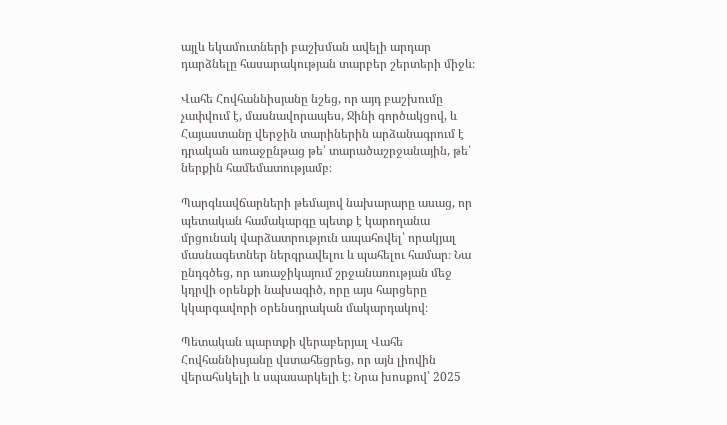այլև եկամուտների բաշխման ավելի արդար դարձնելը հասարակության տարբեր շերտերի միջև։

Վահե Հովհաննիսյանը նշեց, որ այդ բաշխումը չափվում է, մասնավորապես, Ջինի գործակցով, և Հայաստանը վերջին տարիներին արձանագրում է դրական առաջընթաց թե՛ տարածաշրջանային, թե՛ ներքին համեմատությամբ։

Պարգևավճարների թեմայով նախարարը ասաց, որ պետական համակարգը պետք է կարողանա մրցունակ վարձատրություն ապահովել՝ որակյալ մասնագետներ ներգրավելու և պահելու համար։ Նա ընդգծեց, որ առաջիկայում շրջանառության մեջ կդրվի օրենքի նախագիծ, որը այս հարցերը կկարգավորի օրենսդրական մակարդակով։

Պետական պարտքի վերաբերյալ Վահե Հովհաննիսյանը վստահեցրեց, որ այն լիովին վերահսկելի և սպասարկելի է։ Նրա խոսքով՝ 2025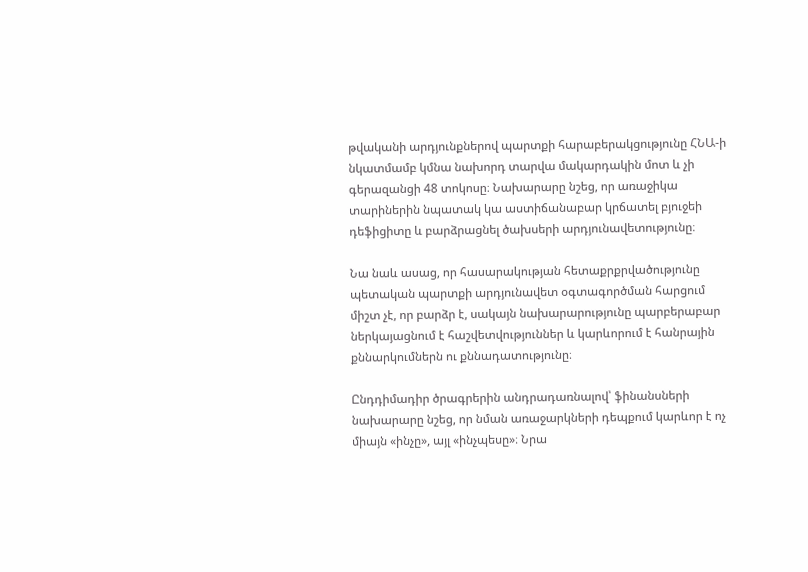թվականի արդյունքներով պարտքի հարաբերակցությունը ՀՆԱ‑ի նկատմամբ կմնա նախորդ տարվա մակարդակին մոտ և չի գերազանցի 48 տոկոսը։ Նախարարը նշեց, որ առաջիկա տարիներին նպատակ կա աստիճանաբար կրճատել բյուջեի դեֆիցիտը և բարձրացնել ծախսերի արդյունավետությունը։

Նա նաև ասաց, որ հասարակության հետաքրքրվածությունը պետական պարտքի արդյունավետ օգտագործման հարցում միշտ չէ, որ բարձր է, սակայն նախարարությունը պարբերաբար ներկայացնում է հաշվետվություններ և կարևորում է հանրային քննարկումներն ու քննադատությունը։

Ընդդիմադիր ծրագրերին անդրադառնալով՝ ֆինանսների նախարարը նշեց, որ նման առաջարկների դեպքում կարևոր է ոչ միայն «ինչը», այլ «ինչպեսը»։ Նրա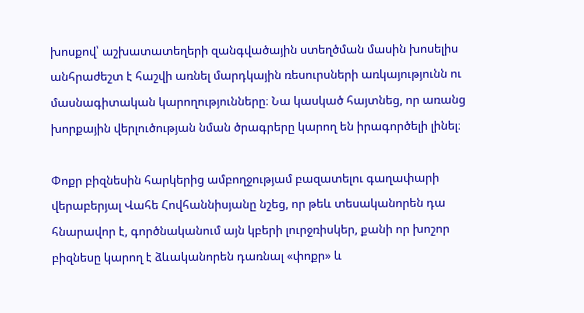խոսքով՝ աշխատատեղերի զանգվածային ստեղծման մասին խոսելիս անհրաժեշտ է հաշվի առնել մարդկային ռեսուրսների առկայությունն ու մասնագիտական կարողությունները։ Նա կասկած հայտնեց, որ առանց խորքային վերլուծության նման ծրագրերը կարող են իրագործելի լինել։

Փոքր բիզնեսին հարկերից ամբողջությամ բազատելու գաղափարի վերաբերյալ Վահե Հովհաննիսյանը նշեց, որ թեև տեսականորեն դա հնարավոր է, գործնականում այն կբերի լուրջռիսկեր, քանի որ խոշոր բիզնեսը կարող է ձևականորեն դառնալ «փոքր» և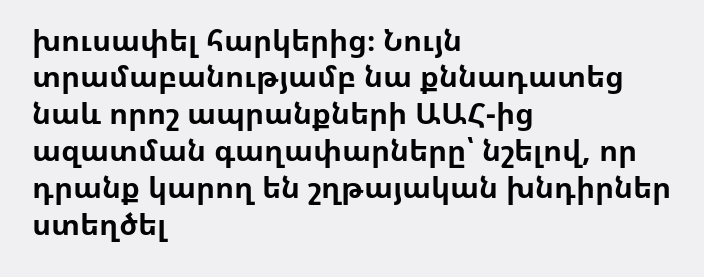խուսափել հարկերից։ Նույն տրամաբանությամբ նա քննադատեց նաև որոշ ապրանքների ԱԱՀ-ից ազատման գաղափարները՝ նշելով, որ դրանք կարող են շղթայական խնդիրներ ստեղծել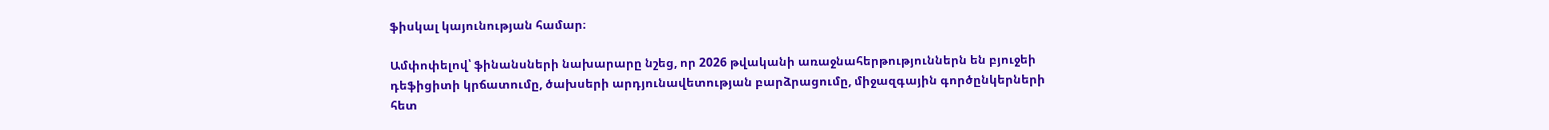ֆիսկալ կայունության համար։

Ամփոփելով՝ ֆինանսների նախարարը նշեց, որ 2026 թվականի առաջնահերթություններն են բյուջեի դեֆիցիտի կրճատումը, ծախսերի արդյունավետության բարձրացումը, միջազգային գործընկերների հետ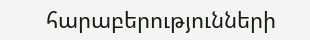հարաբերությունների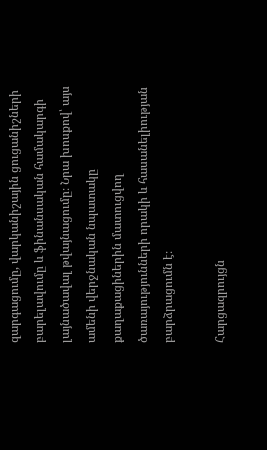զարգացումը, վարկանիշային ցուցանիշների բարելավումը և ֆինանսական համակարգի լայնածավալ թվայնացումը։ Նրա խոսքով՝ այս ամենի վերջնական նպատակը քաղաքացիներին մատուցվող ծառայությունների որակի և հասանելիության բարձրացումն է։

Հարցազրույցն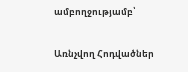ամբողջությամբ՝

Առնչվող Հոդվածներ